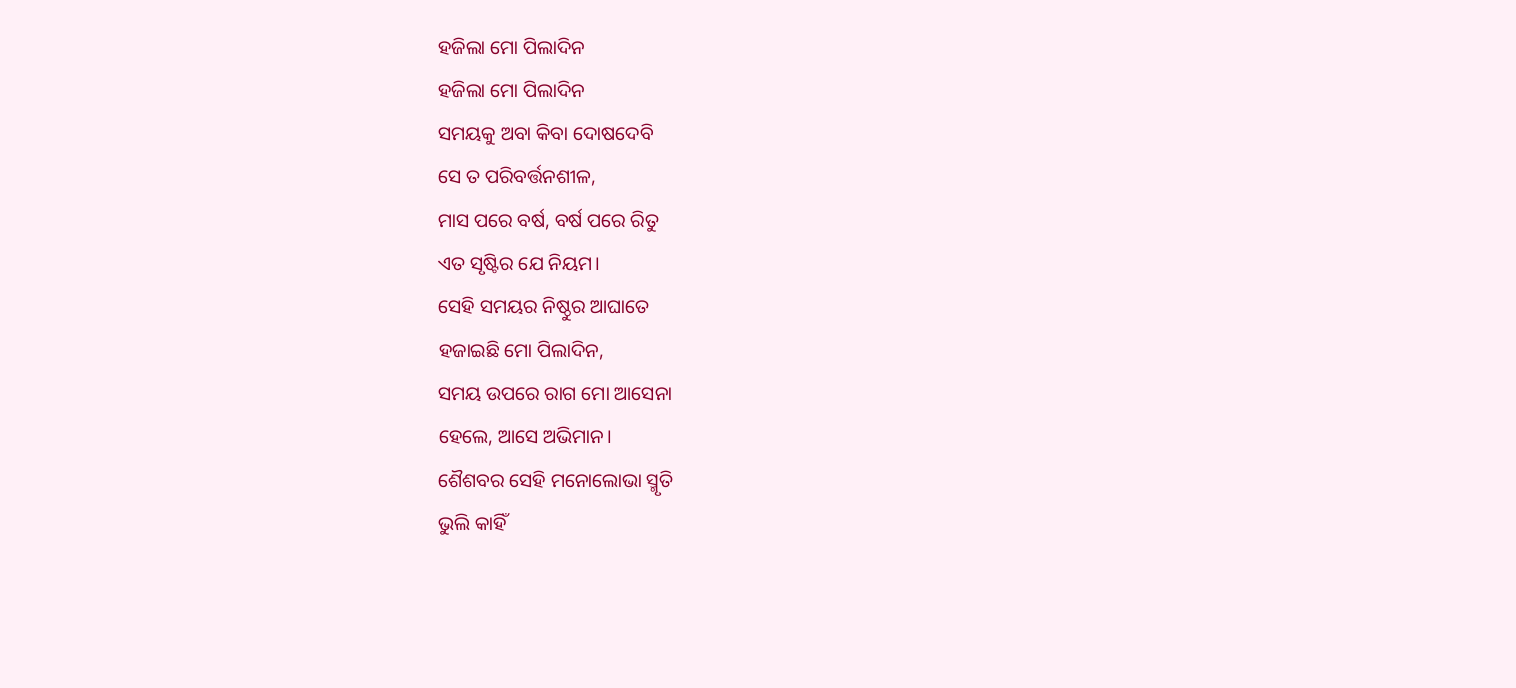ହଜିଲା ମୋ ପିଲାଦିନ
ହଜିଲା ମୋ ପିଲାଦିନ
ସମୟକୁ ଅବା କିବା ଦୋଷଦେବି
ସେ ତ ପରିବର୍ତ୍ତନଶୀଳ,
ମାସ ପରେ ବର୍ଷ, ବର୍ଷ ପରେ ରିତୁ
ଏତ ସୃଷ୍ଟିର ଯେ ନିୟମ।
ସେହି ସମୟର ନିଷ୍ଠୁର ଆଘାତେ
ହଜାଇଛି ମୋ ପିଲାଦିନ,
ସମୟ ଉପରେ ରାଗ ମୋ ଆସେନା
ହେଲେ, ଆସେ ଅଭିମାନ।
ଶୈଶବର ସେହି ମନୋଲୋଭା ସ୍ମୃତି
ଭୁଲି କାହିଁ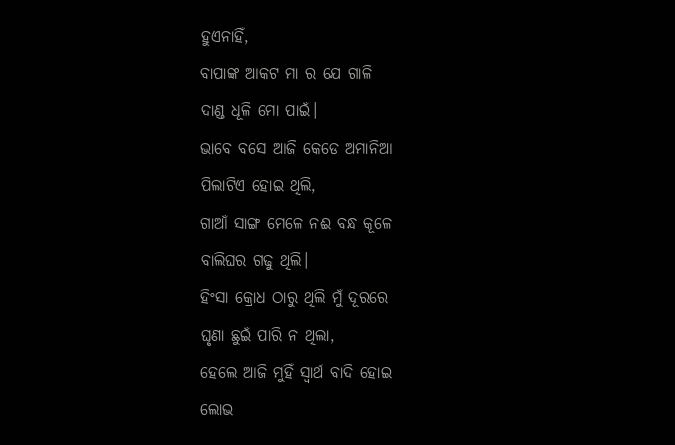ହୁଏନାହିଁ,
ବାପାଙ୍କ ଆକଟ ମା ର ଯେ ଗାଳି
ଦାଣ୍ଡ ଧୂଳି ମୋ ପାଇଁ।
ଭାବେ ବସେ ଆଜି କେଡେ ଅମାନିଆ
ପିଲାଟିଏ ହୋଇ ଥିଲି,
ଗାଆଁ ସାଙ୍ଗ ମେଳେ ନଈ ବନ୍ଧ କୂଳେ
ବାଲିଘର ଗଢୁ ଥିଲି।
ହିଂସା କ୍ରୋଧ ଠାରୁ ଥିଲି ମୁଁ ଦୂରରେ
ଘୃଣା ଛୁଇଁ ପାରି ନ ଥିଲା,
ହେଲେ ଆଜି ମୁହିଁ ସ୍ବାର୍ଥ ବାଦି ହୋଇ
ଲୋଭ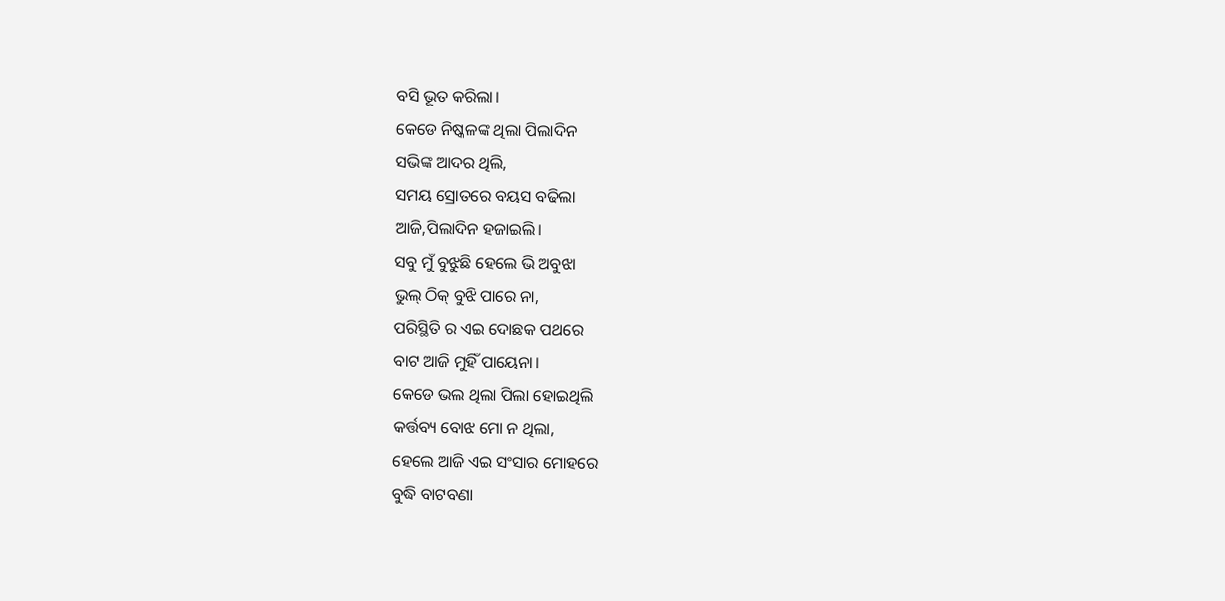ବସି ଭୂତ କରିଲା।
କେଡେ ନିଷ୍କଳଙ୍କ ଥିଲା ପିଲାଦିନ
ସଭିଙ୍କ ଆଦର ଥିଲି,
ସମୟ ସ୍ରୋତରେ ବୟସ ବଢିଲା
ଆଜି,ପିଲାଦିନ ହଜାଇଲି।
ସବୁ ମୁଁ ବୁଝୁଛି ହେଲେ ଭି ଅବୁଝା
ଭୁଲ୍ ଠିକ୍ ବୁଝି ପାରେ ନା,
ପରିସ୍ଥିତି ର ଏଇ ଦୋଛକ ପଥରେ
ବାଟ ଆଜି ମୁହିଁ ପାୟେନା।
କେଡେ ଭଲ ଥିଲା ପିଲା ହୋଇଥିଲି
କର୍ତ୍ତବ୍ୟ ବୋଝ ମୋ ନ ଥିଲା,
ହେଲେ ଆଜି ଏଇ ସଂସାର ମୋହରେ
ବୁଦ୍ଧି ବାଟବଣା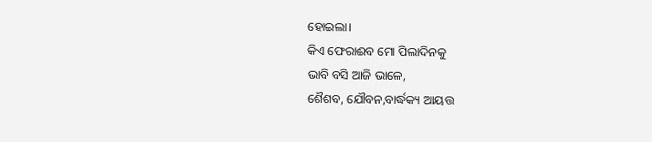ହୋଇଲା।
କିଏ ଫେରାଈବ ମୋ ପିଲାଦିନକୁ
ଭାବି ବସି ଆଜି ଭାଳେ,
ଶୈଶବ, ଯୌବନ,ବାର୍ଦ୍ଧକ୍ୟ ଆୟତ୍ତ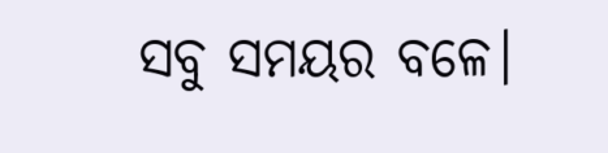ସବୁ ସମୟର ବଳେ।